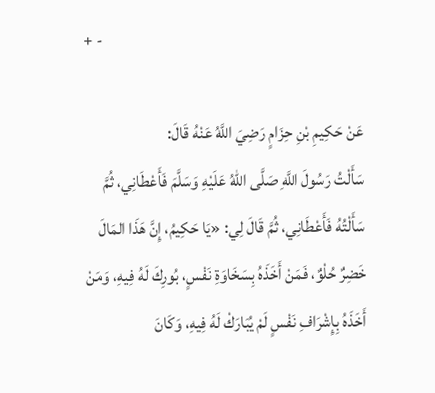+ -

عَنْ حَكِيمِ بْنِ حِزَامٍ رَضِيَ اللَّهُ عَنْهُ قَالَ:
سَأَلْتُ رَسُولَ اللَّهِ صَلَّى اللهُ عَلَيْهِ وَسَلَّمَ فَأَعْطَانِي، ثُمَّ سَأَلْتُهُ فَأَعْطَانِي، ثُمَّ قَالَ لِي: «يَا حَكِيمُ، إِنَّ هَذَا المَالَ خَضِرٌ حُلْوٌ، فَمَنْ أَخَذَهُ بِسَخَاوَةِ نَفْسٍ، بُورِكَ لَهُ فِيهِ، وَمَنْ أَخَذَهُ بِإِشْرَافِ نَفْسٍ لَمْ يُبَارَكْ لَهُ فِيهِ، وَكَانَ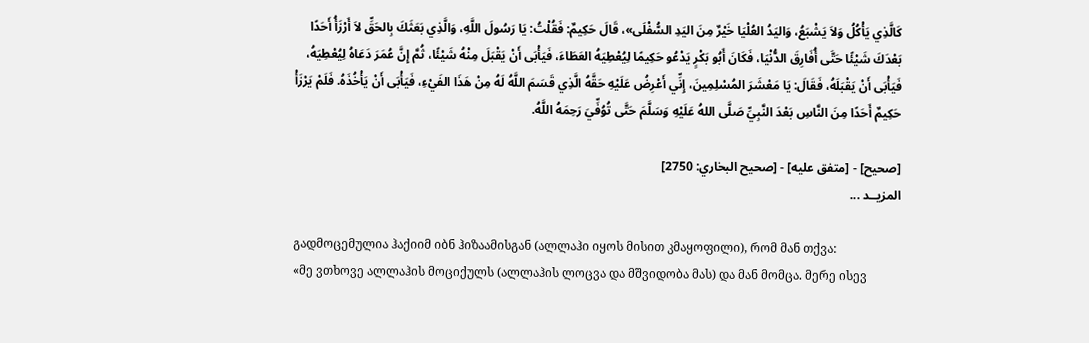كَالَّذِي يَأْكُلُ وَلاَ يَشْبَعُ، وَاليَدُ العُلْيَا خَيْرٌ مِنَ اليَدِ السُّفْلَى»، قَالَ حَكِيمٌ: فَقُلْتُ: يَا رَسُولَ اللَّهِ، وَالَّذِي بَعَثَكَ بِالحَقِّ لاَ أَرْزَأُ أَحَدًا بَعْدَكَ شَيْئًا حَتَّى أُفَارِقَ الدُّنْيَا، فَكَانَ أَبُو بَكْرٍ يَدْعُو حَكِيمًا لِيُعْطِيَهُ العَطَاءَ، فَيَأْبَى أَنْ يَقْبَلَ مِنْهُ شَيْئًا، ثُمَّ إِنَّ عُمَرَ دَعَاهُ لِيُعْطِيَهُ، فَيَأْبَى أَنْ يَقْبَلَهُ، فَقَالَ: يَا مَعْشَرَ المُسْلِمِينَ، إِنِّي أَعْرِضُ عَلَيْهِ حَقَّهُ الَّذِي قَسَمَ اللَّهُ لَهُ مِنْ هَذَا الفَيْءِ، فَيَأْبَى أَنْ يَأْخُذَهُ. فَلَمْ يَرْزَأْ حَكِيمٌ أَحَدًا مِنَ النَّاسِ بَعْدَ النَّبِيِّ صَلَّى اللهُ عَلَيْهِ وَسَلَّمَ حَتَّى تُوُفِّيَ رَحِمَهُ اللَّهُ.

[صحيح] - [متفق عليه] - [صحيح البخاري: 2750]
المزيــد ...

გადმოცემულია ჰაქიიმ იბნ ჰიზაამისგან (ალლაჰი იყოს მისით კმაყოფილი), რომ მან თქვა:
«მე ვთხოვე ალლაჰის მოციქულს (ალლაჰის ლოცვა და მშვიდობა მას) და მან მომცა. მერე ისევ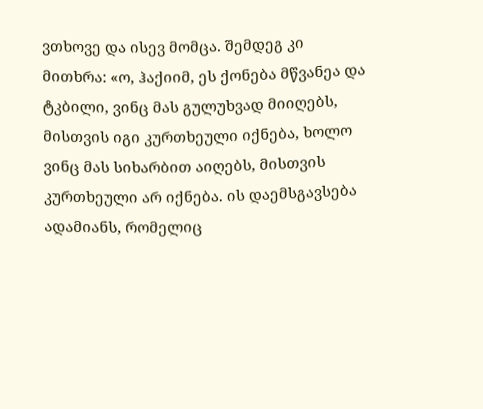ვთხოვე და ისევ მომცა. შემდეგ კი მითხრა: «ო, ჰაქიიმ, ეს ქონება მწვანეა და ტკბილი, ვინც მას გულუხვად მიიღებს, მისთვის იგი კურთხეული იქნება, ხოლო ვინც მას სიხარბით აიღებს, მისთვის კურთხეული არ იქნება. ის დაემსგავსება ადამიანს, რომელიც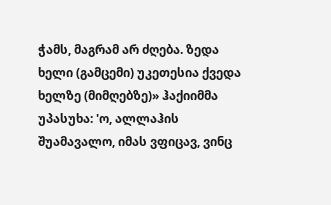ჭამს, მაგრამ არ ძღება. ზედა ხელი (გამცემი) უკეთესია ქვედა ხელზე (მიმღებზე)» ჰაქიიმმა უპასუხა: 'ო, ალლაჰის შუამავალო, იმას ვფიცავ, ვინც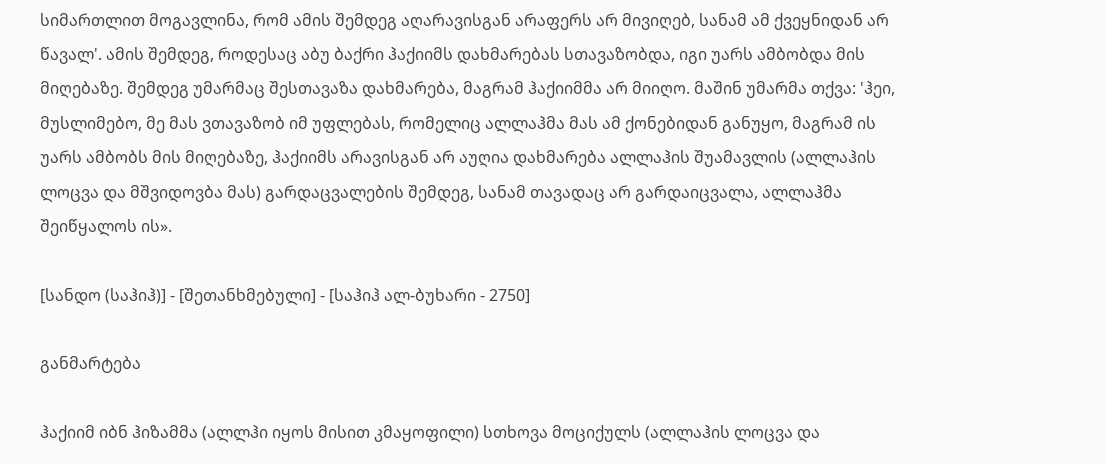სიმართლით მოგავლინა, რომ ამის შემდეგ აღარავისგან არაფერს არ მივიღებ, სანამ ამ ქვეყნიდან არ წავალ'. ამის შემდეგ, როდესაც აბუ ბაქრი ჰაქიიმს დახმარებას სთავაზობდა, იგი უარს ამბობდა მის მიღებაზე. შემდეგ უმარმაც შესთავაზა დახმარება, მაგრამ ჰაქიიმმა არ მიიღო. მაშინ უმარმა თქვა: 'ჰეი, მუსლიმებო, მე მას ვთავაზობ იმ უფლებას, რომელიც ალლაჰმა მას ამ ქონებიდან განუყო, მაგრამ ის უარს ამბობს მის მიღებაზე, ჰაქიიმს არავისგან არ აუღია დახმარება ალლაჰის შუამავლის (ალლაჰის ლოცვა და მშვიდოვბა მას) გარდაცვალების შემდეგ, სანამ თავადაც არ გარდაიცვალა, ალლაჰმა შეიწყალოს ის».

[სანდო (საჰიჰ)] - [შეთანხმებული] - [საჰიჰ ალ-ბუხარი - 2750]

განმარტება

ჰაქიიმ იბნ ჰიზამმა (ალლჰი იყოს მისით კმაყოფილი) სთხოვა მოციქულს (ალლაჰის ლოცვა და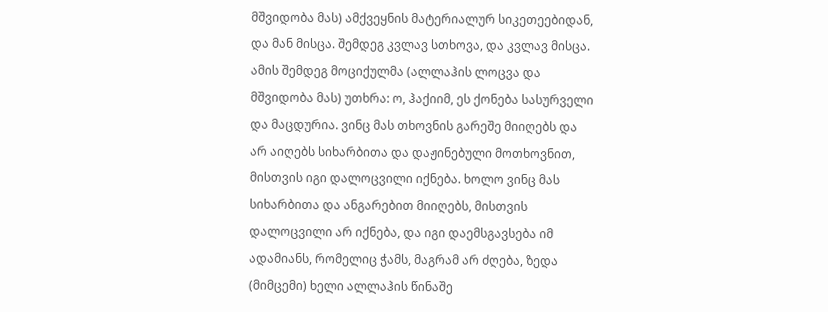მშვიდობა მას) ამქვეყნის მატერიალურ სიკეთეებიდან, და მან მისცა. შემდეგ კვლავ სთხოვა, და კვლავ მისცა. ამის შემდეგ მოციქულმა (ალლაჰის ლოცვა და მშვიდობა მას) უთხრა: ო, ჰაქიიმ, ეს ქონება სასურველი და მაცდურია. ვინც მას თხოვნის გარეშე მიიღებს და არ აიღებს სიხარბითა და დაჟინებული მოთხოვნით, მისთვის იგი დალოცვილი იქნება. ხოლო ვინც მას სიხარბითა და ანგარებით მიიღებს, მისთვის დალოცვილი არ იქნება, და იგი დაემსგავსება იმ ადამიანს, რომელიც ჭამს, მაგრამ არ ძღება, ზედა (მიმცემი) ხელი ალლაჰის წინაშე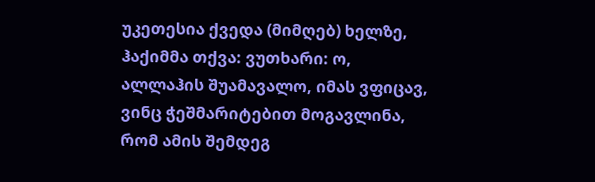უკეთესია ქვედა (მიმღებ) ხელზე, ჰაქიმმა თქვა: ვუთხარი: ო, ალლაჰის შუამავალო, იმას ვფიცავ, ვინც ჭეშმარიტებით მოგავლინა, რომ ამის შემდეგ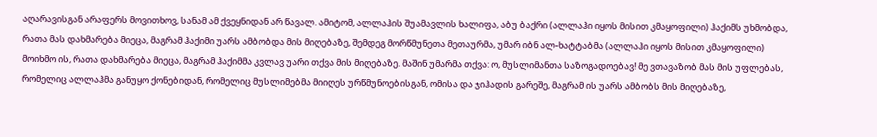აღარავისგან არაფერს მოვითხოვ, სანამ ამ ქვეყნიდან არ წავალ. ამიტომ, ალლაჰის შუამავლის ხალიფა, აბუ ბაქრი (ალლაჰი იყოს მისით კმაყოფილი) ჰაქიმს უხმობდა, რათა მას დახმარება მიეცა, მაგრამ ჰაქიმი უარს ამბობდა მის მიღებაზე, შემდეგ მორწმუნეთა მეთაურმა, უმარ იბნ ალ-ხატტაბმა (ალლაჰი იყოს მისით კმაყოფილი) მოიხმო ის, რათა დახმარება მიეცა, მაგრამ ჰაქიმმა კვლავ უარი თქვა მის მიღებაზე. მაშინ უმარმა თქვა: ო, მუსლიმანთა საზოგადოებავ! მე ვთავაზობ მას მის უფლებას, რომელიც ალლაჰმა განუყო ქონებიდან, რომელიც მუსლიმებმა მიიღეს ურწმუნოებისგან, ომისა და ჯიჰადის გარეშე, მაგრამ ის უარს ამბობს მის მიღებაზე,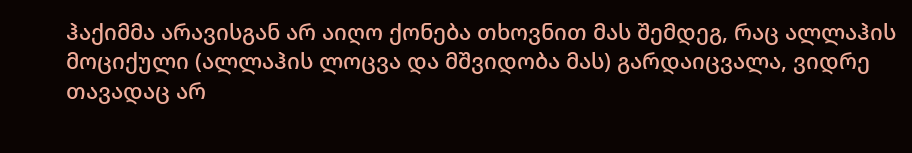ჰაქიმმა არავისგან არ აიღო ქონება თხოვნით მას შემდეგ, რაც ალლაჰის მოციქული (ალლაჰის ლოცვა და მშვიდობა მას) გარდაიცვალა, ვიდრე თავადაც არ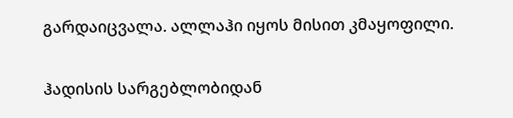გარდაიცვალა. ალლაჰი იყოს მისით კმაყოფილი.

ჰადისის სარგებლობიდან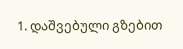1. დაშვებული გზებით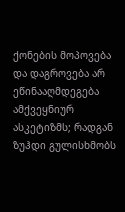ქონების მოპოვება და დაგროვება არ ეწინააღმდეგება ამქვეყნიურ ასკეტიზმს; რადგან ზუჰდი გულისხმობს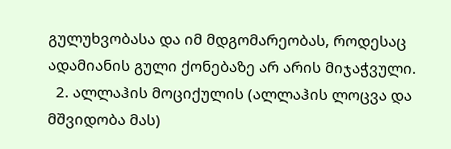გულუხვობასა და იმ მდგომარეობას, როდესაც ადამიანის გული ქონებაზე არ არის მიჯაჭვული.
  2. ალლაჰის მოციქულის (ალლაჰის ლოცვა და მშვიდობა მას)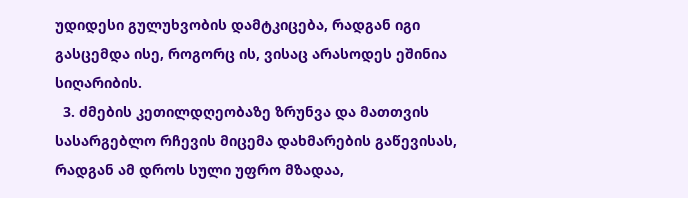უდიდესი გულუხვობის დამტკიცება, რადგან იგი გასცემდა ისე, როგორც ის, ვისაც არასოდეს ეშინია სიღარიბის.
  3. ძმების კეთილდღეობაზე ზრუნვა და მათთვის სასარგებლო რჩევის მიცემა დახმარების გაწევისას, რადგან ამ დროს სული უფრო მზადაა,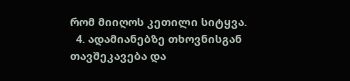რომ მიიღოს კეთილი სიტყვა.
  4. ადამიანებზე თხოვნისგან თავშეკავება და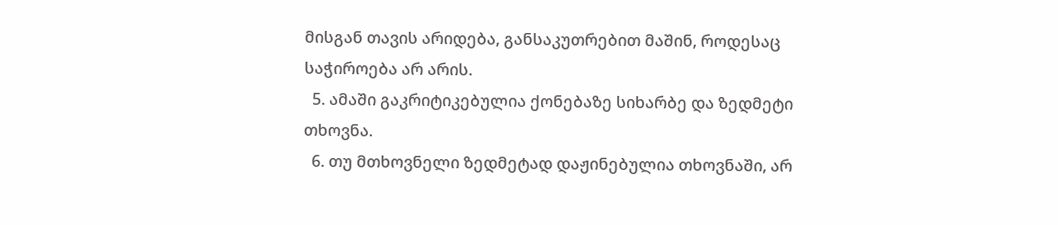მისგან თავის არიდება, განსაკუთრებით მაშინ, როდესაც საჭიროება არ არის.
  5. ამაში გაკრიტიკებულია ქონებაზე სიხარბე და ზედმეტი თხოვნა.
  6. თუ მთხოვნელი ზედმეტად დაჟინებულია თხოვნაში, არ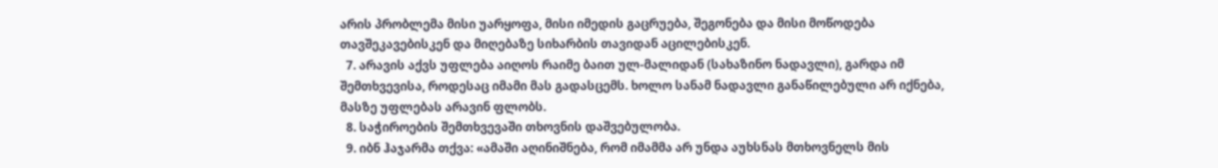არის პრობლემა მისი უარყოფა, მისი იმედის გაცრუება, შეგონება და მისი მოწოდება თავშეკავებისკენ და მიღებაზე სიხარბის თავიდან აცილებისკენ.
  7. არავის აქვს უფლება აიღოს რაიმე ბაით ულ-მალიდან (სახაზინო ნადავლი), გარდა იმ შემთხვევისა, როდესაც იმამი მას გადასცემს. ხოლო სანამ ნადავლი განაწილებული არ იქნება, მასზე უფლებას არავინ ფლობს.
  8. საჭიროების შემთხვევაში თხოვნის დაშვებულობა.
  9. იბნ ჰაჯარმა თქვა: «ამაში აღინიშნება, რომ იმამმა არ უნდა აუხსნას მთხოვნელს მის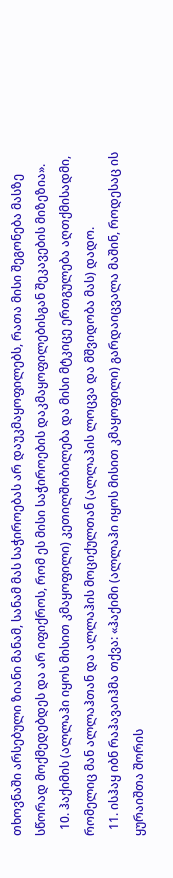თხოვნაში არსებული ზიანი მანამ, სანამ მას საჭიროებას არ დაუკმაყოფილებს, რათა მისი შეგონება მასზე სწორად მოქმედებდეს და არ იფიქროს, რომ ეს მისი საჭიროების დაკმაყოფილებისგან შეკავების მიზეზია».
  10. ჰაქიმის (ალლაჰი იყოს მისით კმაყოფილი) კეთილშობილება და მისი მტკიცე ერთგულება აღთქმისადმი, რომელიც მან ალლაჰთან და ალლაჰის მოციქულთან (ალლაჰის ლოცვა და მშვიდობა მას) დადო.
  11. ისჰაყ იბნ რაჰავაიჰმა თქვა: «ჰაქიმი (ალლაჰი იყოს მისით კმაყოფილი) გარდაიცვალა მაშინ, როდესაც ის ყურაიშთა შორის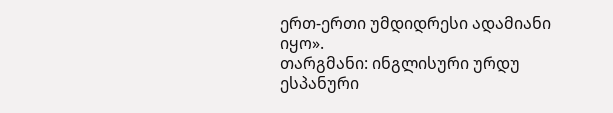ერთ-ერთი უმდიდრესი ადამიანი იყო».
თარგმანი: ინგლისური ურდუ ესპანური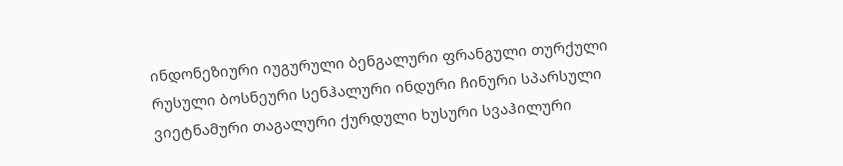ინდონეზიური იუგურული ბენგალური ფრანგული თურქული რუსული ბოსნეური სენჰალური ინდური ჩინური სპარსული ვიეტნამური თაგალური ქურდული ხუსური სვაჰილური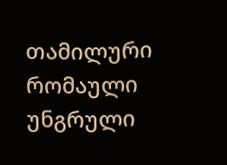თამილური რომაული უნგრული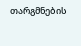თარგმნების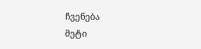ჩვენება
მეტი